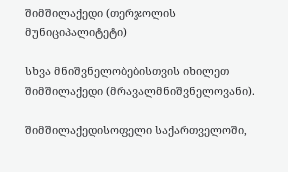შიმშილაქედი (თერჯოლის მუნიციპალიტეტი)

სხვა მნიშვნელობებისთვის იხილეთ შიმშილაქედი (მრავალმნიშვნელოვანი).

შიმშილაქედისოფელი საქართველოში,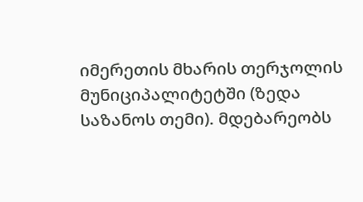იმერეთის მხარის თერჯოლის მუნიციპალიტეტში (ზედა საზანოს თემი). მდებარეობს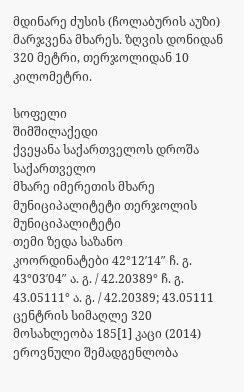მდინარე ძუსის (ჩოლაბურის აუზი) მარჯვენა მხარეს. ზღვის დონიდან 320 მეტრი, თერჯოლიდან 10 კილომეტრი.

სოფელი
შიმშილაქედი
ქვეყანა საქართველოს დროშა საქართველო
მხარე იმერეთის მხარე
მუნიციპალიტეტი თერჯოლის მუნიციპალიტეტი
თემი ზედა საზანო
კოორდინატები 42°12′14″ ჩ. გ. 43°03′04″ ა. გ. / 42.20389° ჩ. გ. 43.05111° ა. გ. / 42.20389; 43.05111
ცენტრის სიმაღლე 320
მოსახლეობა 185[1] კაცი (2014)
ეროვნული შემადგენლობა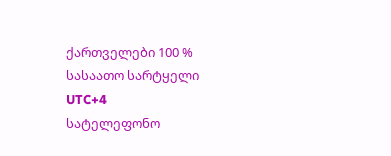ქართველები 100 %
სასაათო სარტყელი UTC+4
სატელეფონო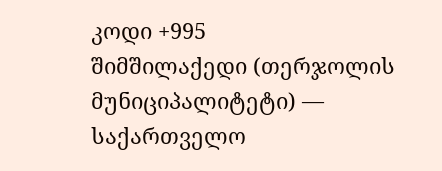კოდი +995
შიმშილაქედი (თერჯოლის მუნიციპალიტეტი) — საქართველო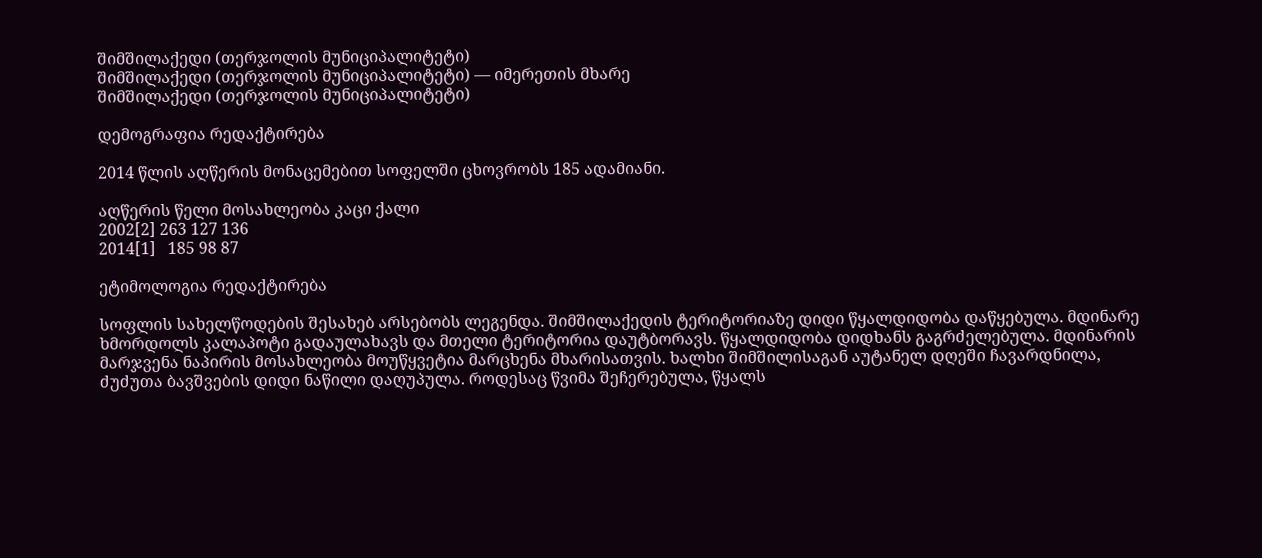შიმშილაქედი (თერჯოლის მუნიციპალიტეტი)
შიმშილაქედი (თერჯოლის მუნიციპალიტეტი) — იმერეთის მხარე
შიმშილაქედი (თერჯოლის მუნიციპალიტეტი)

დემოგრაფია რედაქტირება

2014 წლის აღწერის მონაცემებით სოფელში ცხოვრობს 185 ადამიანი.

აღწერის წელი მოსახლეობა კაცი ქალი
2002[2] 263 127 136
2014[1]   185 98 87

ეტიმოლოგია რედაქტირება

სოფლის სახელწოდების შესახებ არსებობს ლეგენდა. შიმშილაქედის ტერიტორიაზე დიდი წყალდიდობა დაწყებულა. მდინარე ხმორდოლს კალაპოტი გადაულახავს და მთელი ტერიტორია დაუტბორავს. წყალდიდობა დიდხანს გაგრძელებულა. მდინარის მარჯვენა ნაპირის მოსახლეობა მოუწყვეტია მარცხენა მხარისათვის. ხალხი შიმშილისაგან აუტანელ დღეში ჩავარდნილა, ძუძუთა ბავშვების დიდი ნაწილი დაღუპულა. როდესაც წვიმა შეჩერებულა, წყალს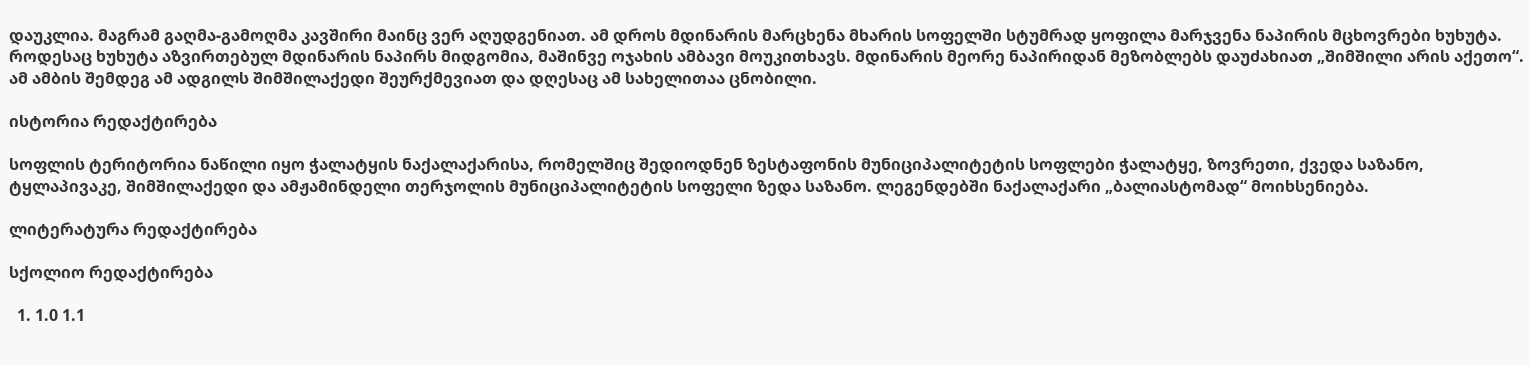დაუკლია. მაგრამ გაღმა-გამოღმა კავშირი მაინც ვერ აღუდგენიათ. ამ დროს მდინარის მარცხენა მხარის სოფელში სტუმრად ყოფილა მარჯვენა ნაპირის მცხოვრები ხუხუტა. როდესაც ხუხუტა აზვირთებულ მდინარის ნაპირს მიდგომია, მაშინვე ოჯახის ამბავი მოუკითხავს. მდინარის მეორე ნაპირიდან მეზობლებს დაუძახიათ „შიმშილი არის აქეთო“. ამ ამბის შემდეგ ამ ადგილს შიმშილაქედი შეურქმევიათ და დღესაც ამ სახელითაა ცნობილი.

ისტორია რედაქტირება

სოფლის ტერიტორია ნაწილი იყო ჭალატყის ნაქალაქარისა, რომელშიც შედიოდნენ ზესტაფონის მუნიციპალიტეტის სოფლები ჭალატყე, ზოვრეთი, ქვედა საზანო, ტყლაპივაკე, შიმშილაქედი და ამჟამინდელი თერჯოლის მუნიციპალიტეტის სოფელი ზედა საზანო. ლეგენდებში ნაქალაქარი „ბალიასტომად“ მოიხსენიება.

ლიტერატურა რედაქტირება

სქოლიო რედაქტირება

  1. 1.0 1.1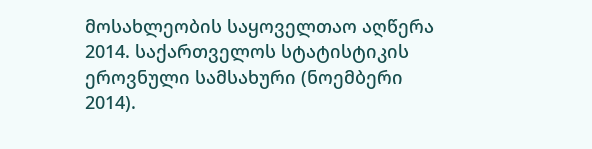მოსახლეობის საყოველთაო აღწერა 2014. საქართველოს სტატისტიკის ეროვნული სამსახური (ნოემბერი 2014).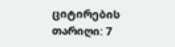ციტირების თარიღი: 7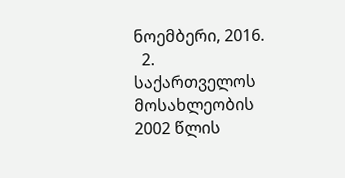ნოემბერი, 2016.
  2. საქართველოს მოსახლეობის 2002 წლის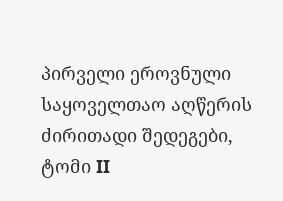პირველი ეროვნული საყოველთაო აღწერის ძირითადი შედეგები, ტომი II